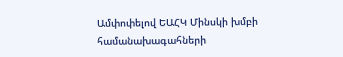Ամփոփելով ԵԱՀԿ Մինսկի խմբի համանախագահների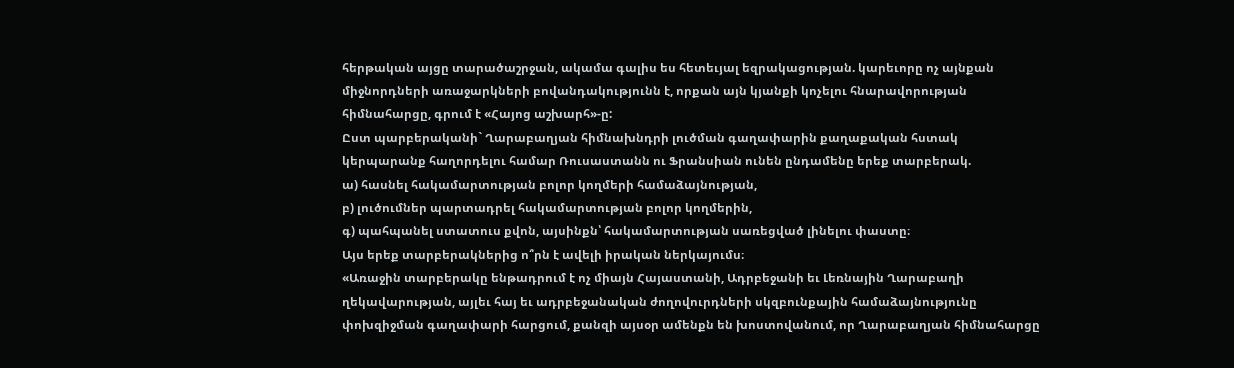հերթական այցը տարածաշրջան, ակամա գալիս ես հետեւյալ եզրակացության. կարեւորը ոչ այնքան միջնորդների առաջարկների բովանդակությունն է, որքան այն կյանքի կոչելու հնարավորության հիմնահարցը, գրում է «Հայոց աշխարհ»-ը:
Ըստ պարբերականի` Ղարաբաղյան հիմնախնդրի լուծման գաղափարին քաղաքական հստակ կերպարանք հաղորդելու համար Ռուսաստանն ու Ֆրանսիան ունեն ընդամենը երեք տարբերակ.
ա) հասնել հակամարտության բոլոր կողմերի համաձայնության,
բ) լուծումներ պարտադրել հակամարտության բոլոր կողմերին,
գ) պահպանել ստատուս քվոն, այսինքն՝ հակամարտության սառեցված լինելու փաստը։
Այս երեք տարբերակներից ո՞րն է ավելի իրական ներկայումս։
«Առաջին տարբերակը ենթադրում է ոչ միայն Հայաստանի, Ադրբեջանի եւ Լեռնային Ղարաբաղի ղեկավարության, այլեւ հայ եւ ադրբեջանական ժողովուրդների սկզբունքային համաձայնությունը փոխզիջման գաղափարի հարցում, քանզի այսօր ամենքն են խոստովանում, որ Ղարաբաղյան հիմնահարցը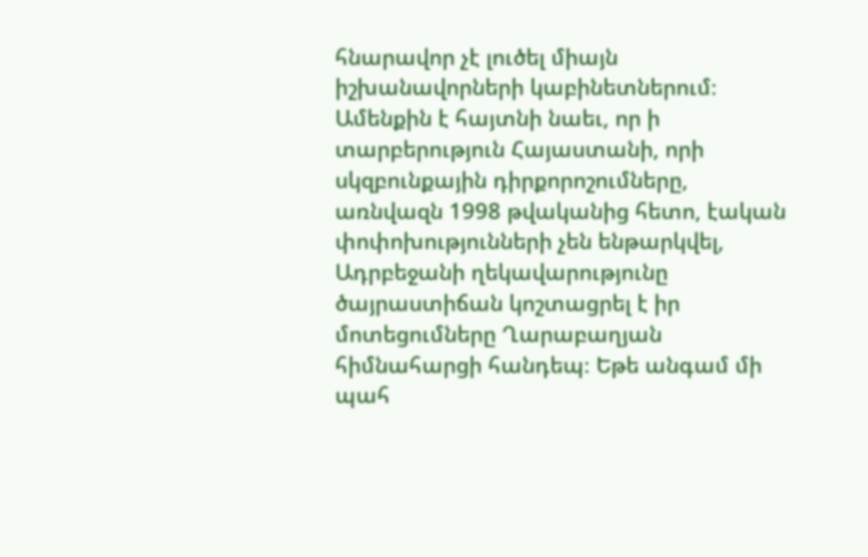հնարավոր չէ լուծել միայն իշխանավորների կաբինետներում։ Ամենքին է հայտնի նաեւ, որ ի տարբերություն Հայաստանի, որի սկզբունքային դիրքորոշումները, առնվազն 1998 թվականից հետո, էական փոփոխությունների չեն ենթարկվել, Ադրբեջանի ղեկավարությունը ծայրաստիճան կոշտացրել է իր մոտեցումները Ղարաբաղյան հիմնահարցի հանդեպ։ Եթե անգամ մի պահ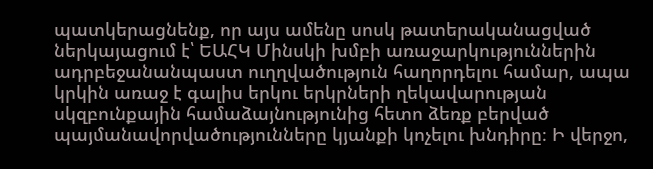պատկերացնենք, որ այս ամենը սոսկ թատերականացված ներկայացում է՝ ԵԱՀԿ Մինսկի խմբի առաջարկություններին ադրբեջանանպաստ ուղղվածություն հաղորդելու համար, ապա կրկին առաջ է գալիս երկու երկրների ղեկավարության սկզբունքային համաձայնությունից հետո ձեռք բերված պայմանավորվածությունները կյանքի կոչելու խնդիրը։ Ի վերջո,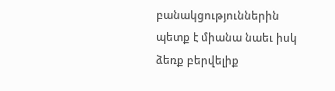բանակցություններին պետք է միանա նաեւ իսկ ձեռք բերվելիք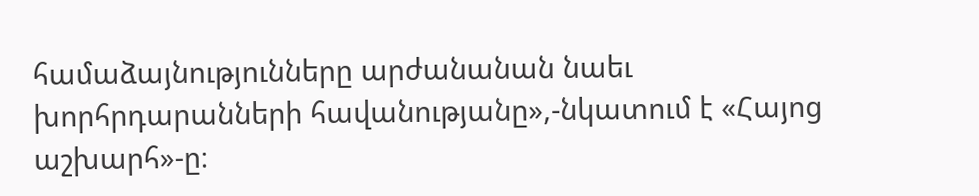համաձայնությունները արժանանան նաեւ խորհրդարանների հավանությանը»,-նկատում է «Հայոց աշխարհ»-ը։